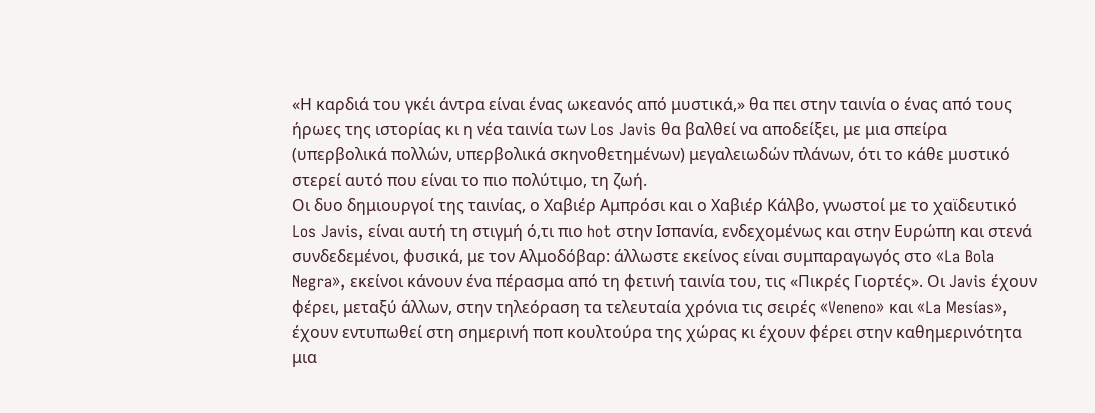«Η καρδιά του γκέι άντρα είναι ένας ωκεανός από μυστικά,» θα πει στην ταινία ο ένας από τους ήρωες της ιστορίας κι η νέα ταινία των Los Javis θα βαλθεί να αποδείξει, με μια σπείρα (υπερβολικά πολλών, υπερβολικά σκηνοθετημένων) μεγαλειωδών πλάνων, ότι το κάθε μυστικό στερεί αυτό που είναι το πιο πολύτιμο, τη ζωή.
Οι δυο δημιουργοί της ταινίας, ο Χαβιέρ Αμπρόσι και ο Χαβιέρ Κάλβο, γνωστοί με το χαϊδευτικό Los Javis, είναι αυτή τη στιγμή ό,τι πιο hot στην Ισπανία, ενδεχομένως και στην Ευρώπη και στενά συνδεδεμένοι, φυσικά, με τον Αλμοδόβαρ: άλλωστε εκείνος είναι συμπαραγωγός στο «La Bola Negra», εκείνοι κάνουν ένα πέρασμα από τη φετινή ταινία του, τις «Πικρές Γιορτές». Οι Javis έχουν φέρει, μεταξύ άλλων, στην τηλεόραση τα τελευταία χρόνια τις σειρές «Veneno» και «La Mesías», έχουν εντυπωθεί στη σημερινή ποπ κουλτούρα της χώρας κι έχουν φέρει στην καθημερινότητα μια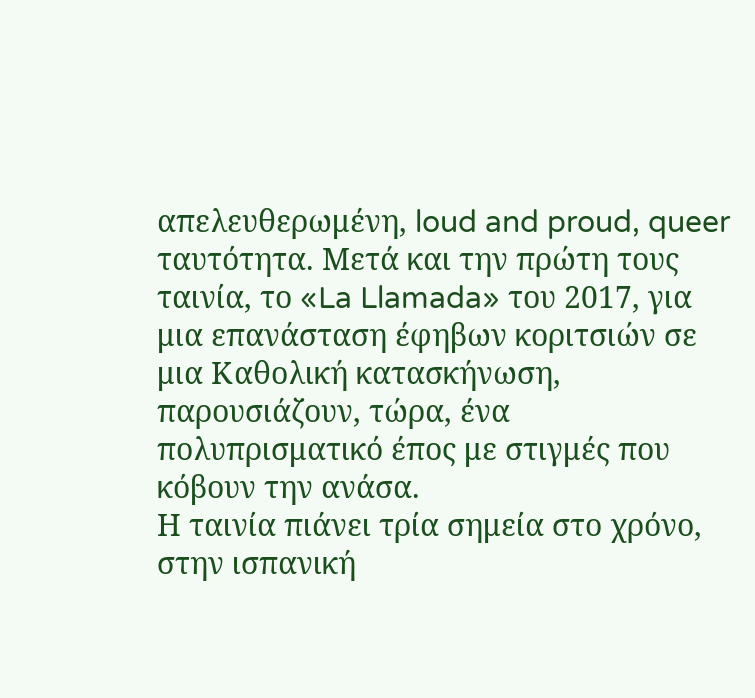απελευθερωμένη, loud and proud, queer ταυτότητα. Μετά και την πρώτη τους ταινία, το «La Llamada» του 2017, για μια επανάσταση έφηβων κοριτσιών σε μια Καθολική κατασκήνωση, παρουσιάζουν, τώρα, ένα πολυπρισματικό έπος με στιγμές που κόβουν την ανάσα.
Η ταινία πιάνει τρία σημεία στο χρόνο, στην ισπανική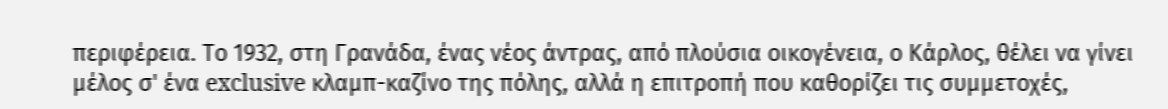περιφέρεια. Το 1932, στη Γρανάδα, ένας νέος άντρας, από πλούσια οικογένεια, ο Κάρλος, θέλει να γίνει μέλος σ' ένα exclusive κλαμπ-καζίνο της πόλης, αλλά η επιτροπή που καθορίζει τις συμμετοχές,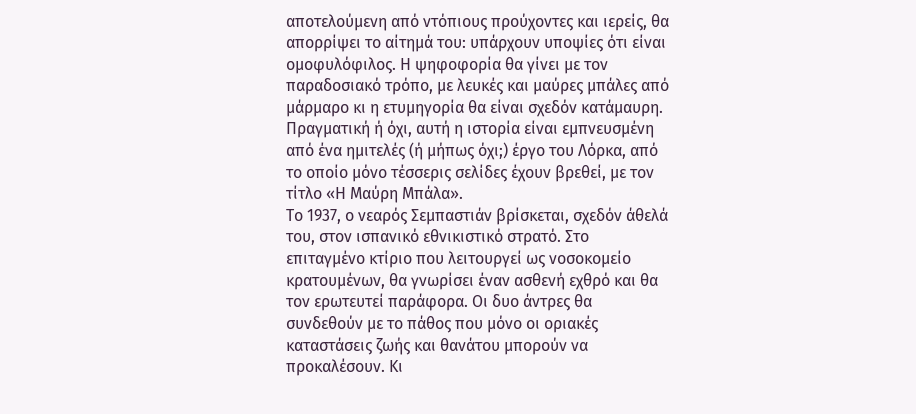αποτελούμενη από ντόπιους προύχοντες και ιερείς, θα απορρίψει το αίτημά του: υπάρχουν υποψίες ότι είναι ομοφυλόφιλος. Η ψηφοφορία θα γίνει με τον παραδοσιακό τρόπο, με λευκές και μαύρες μπάλες από μάρμαρο κι η ετυμηγορία θα είναι σχεδόν κατάμαυρη. Πραγματική ή όχι, αυτή η ιστορία είναι εμπνευσμένη από ένα ημιτελές (ή μήπως όχι;) έργο του Λόρκα, από το οποίο μόνο τέσσερις σελίδες έχουν βρεθεί, με τον τίτλο «Η Μαύρη Μπάλα».
Το 1937, ο νεαρός Σεμπαστιάν βρίσκεται, σχεδόν άθελά του, στον ισπανικό εθνικιστικό στρατό. Στο επιταγμένο κτίριο που λειτουργεί ως νοσοκομείο κρατουμένων, θα γνωρίσει έναν ασθενή εχθρό και θα τον ερωτευτεί παράφορα. Οι δυο άντρες θα συνδεθούν με το πάθος που μόνο οι οριακές καταστάσεις ζωής και θανάτου μπορούν να προκαλέσουν. Κι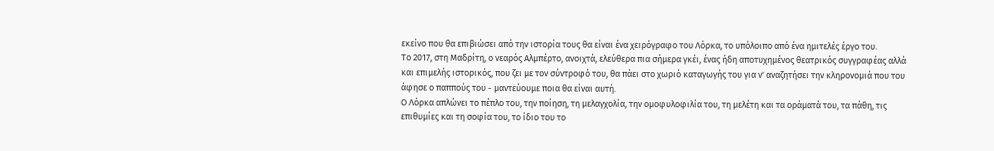εκείνο που θα επιβιώσει από την ιστορία τους θα είναι ένα χειρόγραφο του Λόρκα, το υπόλοιπο από ένα ημιτελές έργο του.
Το 2017, στη Μαδρίτη, ο νεαρός Αλμπέρτο, ανοιχτά, ελεύθερα πια σήμερα γκέι, ένας ήδη αποτυχημένος θεατρικός συγγραφέας αλλά και επιμελής ιστορικός, που ζει με τον σύντροφό του, θα πάει στο χωριό καταγωγής του για ν' αναζητήσει την κληρονομιά που του άφησε ο παππούς του - μαντεύουμε ποια θα είναι αυτή.
Ο Λόρκα απλώνει το πέπλο του, την ποίηση, τη μελαγχολία, την ομοφυλοφιλία του, τη μελέτη και τα οράματά του, τα πάθη, τις επιθυμίες και τη σοφία του, το ίδιο του το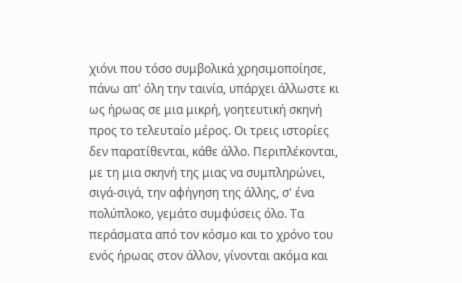χιόνι που τόσο συμβολικά χρησιμοποίησε, πάνω απ' όλη την ταινία, υπάρχει άλλωστε κι ως ήρωας σε μια μικρή, γοητευτική σκηνή προς το τελευταίο μέρος. Οι τρεις ιστορίες δεν παρατίθενται, κάθε άλλο. Περιπλέκονται, με τη μια σκηνή της μιας να συμπληρώνει, σιγά-σιγά, την αφήγηση της άλλης, σ' ένα πολύπλοκο, γεμάτο συμφύσεις όλο. Τα περάσματα από τον κόσμο και το χρόνο του ενός ήρωας στον άλλον, γίνονται ακόμα και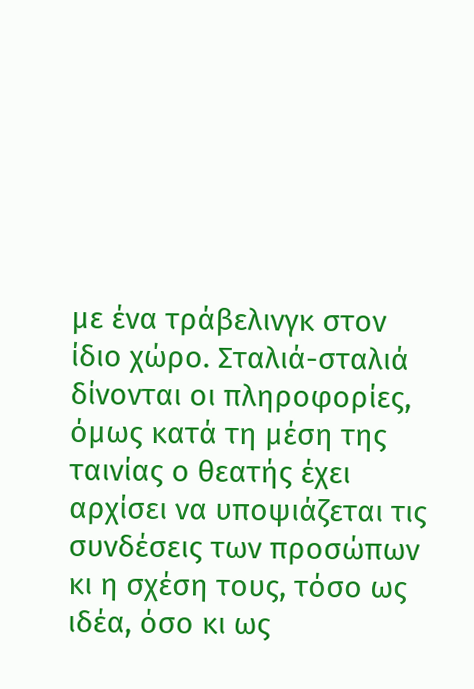με ένα τράβελινγκ στον ίδιο χώρο. Σταλιά-σταλιά δίνονται οι πληροφορίες, όμως κατά τη μέση της ταινίας ο θεατής έχει αρχίσει να υποψιάζεται τις συνδέσεις των προσώπων κι η σχέση τους, τόσο ως ιδέα, όσο κι ως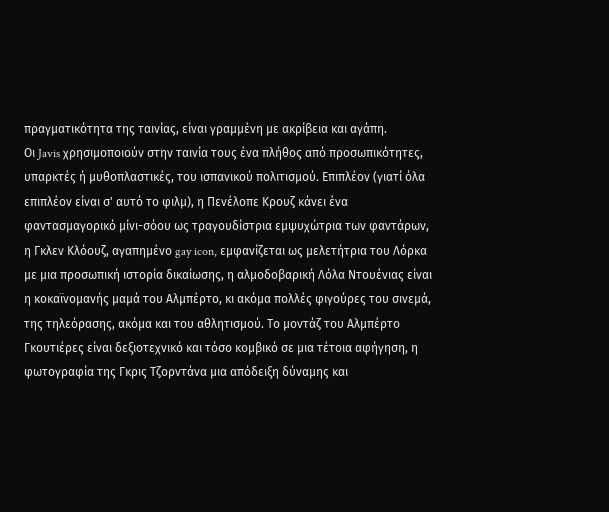πραγματικότητα της ταινίας, είναι γραμμένη με ακρίβεια και αγάπη.
Οι Javis χρησιμοποιούν στην ταινία τους ένα πλήθος από προσωπικότητες, υπαρκτές ή μυθοπλαστικές, του ισπανικού πολιτισμού. Επιπλέον (γιατί όλα επιπλέον είναι σ' αυτό το φιλμ), η Πενέλοπε Κρουζ κάνει ένα φαντασμαγορικό μίνι-σόου ως τραγουδίστρια εμψυχώτρια των φαντάρων, η Γκλεν Κλόουζ, αγαπημένο gay icon, εμφανίζεται ως μελετήτρια του Λόρκα με μια προσωπική ιστορία δικαίωσης, η αλμοδοβαρική Λόλα Ντουένιας είναι η κοκαϊνομανής μαμά του Αλμπέρτο, κι ακόμα πολλές φιγούρες του σινεμά, της τηλεόρασης, ακόμα και του αθλητισμού. Το μοντάζ του Αλμπέρτο Γκουτιέρες είναι δεξιοτεχνικό και τόσο κομβικό σε μια τέτοια αφήγηση, η φωτογραφία της Γκρις Τζορντάνα μια απόδειξη δύναμης και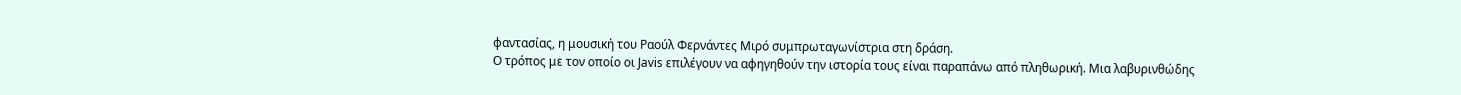φαντασίας, η μουσική του Ραούλ Φερνάντες Μιρό συμπρωταγωνίστρια στη δράση.
Ο τρόπος με τον οποίο οι Javis επιλέγουν να αφηγηθούν την ιστορία τους είναι παραπάνω από πληθωρική. Μια λαβυρινθώδης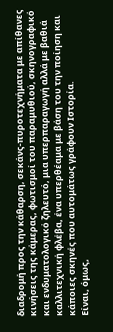διαδρομή προς την κάθαρση, σεκάνς-πυροτεχνήματα με απίθανες κινήσεις της κάμερας, φωτισμοί του παραμυθιού, σκηνογραφικό και ενδυματολογικό ζηλευτό, μια υπερπαραγωγή αλλά με βαθιά καλλιτεχνική φλέβα, ένα υπερθέαμα με βάση του την ποίηση και κάποιες σκηνές που αυτομάτως γράφουν Ιστορία.
Είναι, όμως,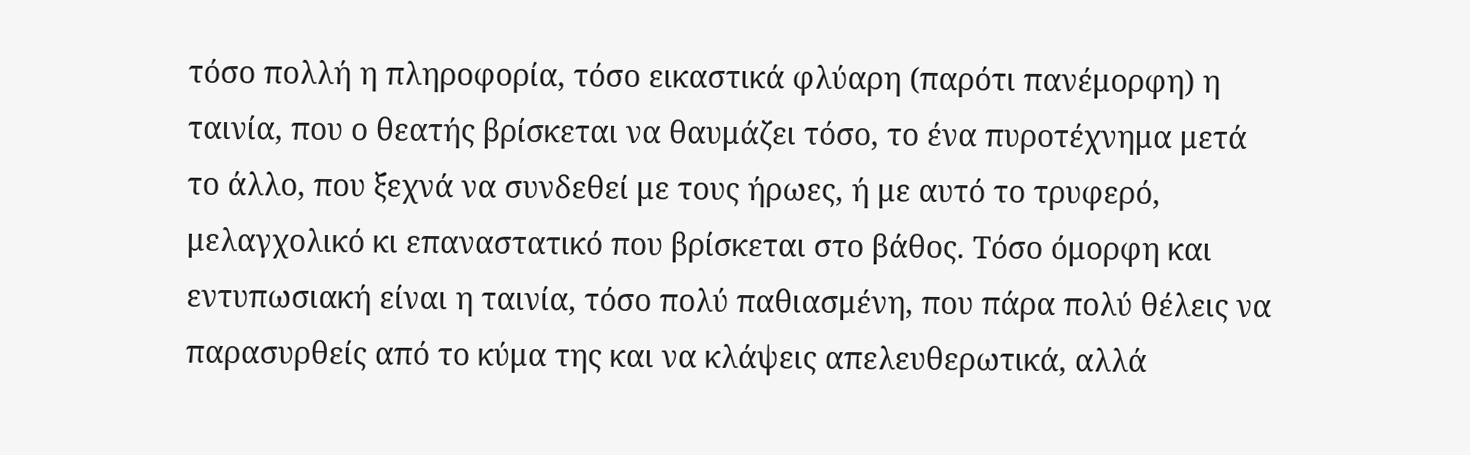τόσο πολλή η πληροφορία, τόσο εικαστικά φλύαρη (παρότι πανέμορφη) η ταινία, που ο θεατής βρίσκεται να θαυμάζει τόσο, το ένα πυροτέχνημα μετά το άλλο, που ξεχνά να συνδεθεί με τους ήρωες, ή με αυτό το τρυφερό, μελαγχολικό κι επαναστατικό που βρίσκεται στο βάθος. Τόσο όμορφη και εντυπωσιακή είναι η ταινία, τόσο πολύ παθιασμένη, που πάρα πολύ θέλεις να παρασυρθείς από το κύμα της και να κλάψεις απελευθερωτικά, αλλά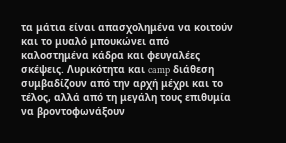τα μάτια είναι απασχολημένα να κοιτούν και το μυαλό μπουκώνει από καλοστημένα κάδρα και φευγαλέες σκέψεις. Λυρικότητα και camp διάθεση συμβαδίζουν από την αρχή μέχρι και το τέλος, αλλά από τη μεγάλη τους επιθυμία να βροντοφωνάξουν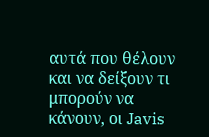αυτά που θέλουν και να δείξουν τι μπορούν να κάνουν, οι Javis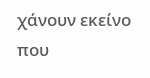χάνουν εκείνο που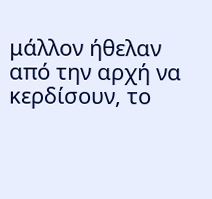μάλλον ήθελαν από την αρχή να κερδίσουν, το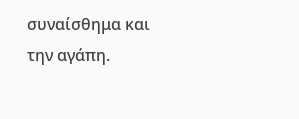συναίσθημα και την αγάπη.